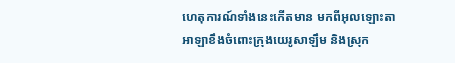ហេតុការណ៍ទាំងនេះកើតមាន មកពីអុលឡោះតាអាឡាខឹងចំពោះក្រុងយេរូសាឡឹម និងស្រុក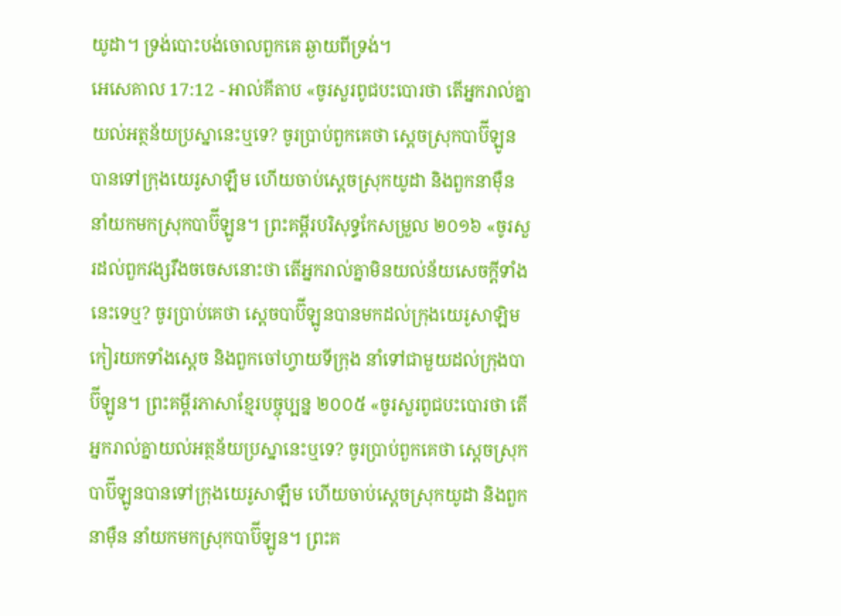យូដា។ ទ្រង់បោះបង់ចោលពួកគេ ឆ្ងាយពីទ្រង់។
អេសេគាល 17:12 - អាល់គីតាប «ចូរសួរពូជបះបោរថា តើអ្នករាល់គ្នាយល់អត្ថន័យប្រស្នានេះឬទេ? ចូរប្រាប់ពួកគេថា ស្ដេចស្រុកបាប៊ីឡូនបានទៅក្រុងយេរូសាឡឹម ហើយចាប់ស្ដេចស្រុកយូដា និងពួកនាម៉ឺន នាំយកមកស្រុកបាប៊ីឡូន។ ព្រះគម្ពីរបរិសុទ្ធកែសម្រួល ២០១៦ «ចូរសួរដល់ពួកវង្សរឹងចចេសនោះថា តើអ្នករាល់គ្នាមិនយល់ន័យសេចក្ដីទាំងនេះទេឬ? ចូរប្រាប់គេថា ស្តេចបាប៊ីឡូនបានមកដល់ក្រុងយេរូសាឡិម កៀរយកទាំងស្តេច និងពួកចៅហ្វាយទីក្រុង នាំទៅជាមួយដល់ក្រុងបាប៊ីឡូន។ ព្រះគម្ពីរភាសាខ្មែរបច្ចុប្បន្ន ២០០៥ «ចូរសួរពូជបះបោរថា តើអ្នករាល់គ្នាយល់អត្ថន័យប្រស្នានេះឬទេ? ចូរប្រាប់ពួកគេថា ស្ដេចស្រុកបាប៊ីឡូនបានទៅក្រុងយេរូសាឡឹម ហើយចាប់ស្ដេចស្រុកយូដា និងពួកនាម៉ឺន នាំយកមកស្រុកបាប៊ីឡូន។ ព្រះគ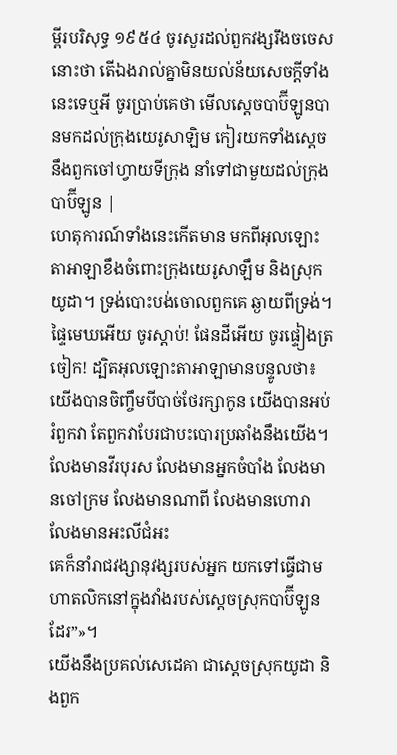ម្ពីរបរិសុទ្ធ ១៩៥៤ ចូរសួរដល់ពួកវង្សរឹងចចេសនោះថា តើឯងរាល់គ្នាមិនយល់ន័យសេចក្ដីទាំងនេះទេឬអី ចូរប្រាប់គេថា មើលស្តេចបាប៊ីឡូនបានមកដល់ក្រុងយេរូសាឡិម កៀរយកទាំងស្តេច នឹងពួកចៅហ្វាយទីក្រុង នាំទៅជាមួយដល់ក្រុងបាប៊ីឡូន |
ហេតុការណ៍ទាំងនេះកើតមាន មកពីអុលឡោះតាអាឡាខឹងចំពោះក្រុងយេរូសាឡឹម និងស្រុកយូដា។ ទ្រង់បោះបង់ចោលពួកគេ ឆ្ងាយពីទ្រង់។
ផ្ទៃមេឃអើយ ចូរស្ដាប់! ផែនដីអើយ ចូរផ្ទៀងត្រចៀក! ដ្បិតអុលឡោះតាអាឡាមានបន្ទូលថា៖ យើងបានចិញ្ចឹមបីបាច់ថែរក្សាកូន យើងបានអប់រំពួកវា តែពួកវាបែរជាបះបោរប្រឆាំងនឹងយើង។
លែងមានវីរបុរស លែងមានអ្នកចំបាំង លែងមានចៅក្រម លែងមានណាពី លែងមានហោរា លែងមានអះលីជំអះ
គេក៏នាំរាជវង្សានុវង្សរបស់អ្នក យកទៅធ្វើជាមហាតលិកនៅក្នុងវាំងរបស់ស្ដេចស្រុកបាប៊ីឡូនដែរ”»។
យើងនឹងប្រគល់សេដេគា ជាស្ដេចស្រុកយូដា និងពួក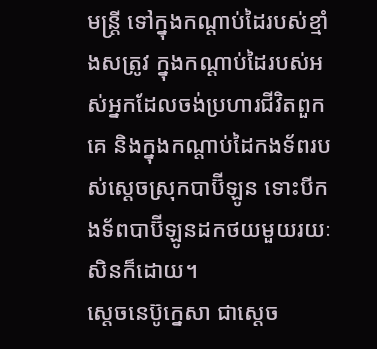មន្ត្រី ទៅក្នុងកណ្ដាប់ដៃរបស់ខ្មាំងសត្រូវ ក្នុងកណ្ដាប់ដៃរបស់អស់អ្នកដែលចង់ប្រហារជីវិតពួកគេ និងក្នុងកណ្ដាប់ដៃកងទ័ពរបស់ស្ដេចស្រុកបាប៊ីឡូន ទោះបីកងទ័ពបាប៊ីឡូនដកថយមួយរយៈសិនក៏ដោយ។
ស្តេចនេប៊ូក្នេសា ជាស្ដេច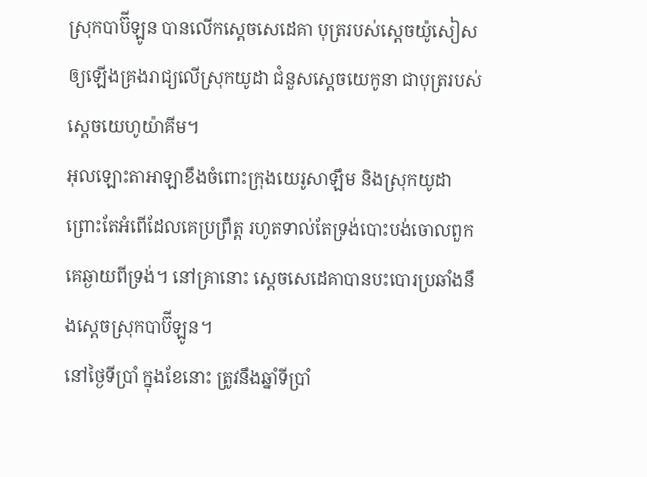ស្រុកបាប៊ីឡូន បានលើកស្តេចសេដេគា បុត្ររបស់ស្តេចយ៉ូសៀស ឲ្យឡើងគ្រងរាជ្យលើស្រុកយូដា ជំនួសស្ដេចយេកូនា ជាបុត្ររបស់ស្តេចយេហូយ៉ាគីម។
អុលឡោះតាអាឡាខឹងចំពោះក្រុងយេរូសាឡឹម និងស្រុកយូដា ព្រោះតែអំពើដែលគេប្រព្រឹត្ត រហូតទាល់តែទ្រង់បោះបង់ចោលពួកគេឆ្ងាយពីទ្រង់។ នៅគ្រានោះ ស្តេចសេដេគាបានបះបោរប្រឆាំងនឹងស្ដេចស្រុកបាប៊ីឡូន។
នៅថ្ងៃទីប្រាំ ក្នុងខែនោះ ត្រូវនឹងឆ្នាំទីប្រាំ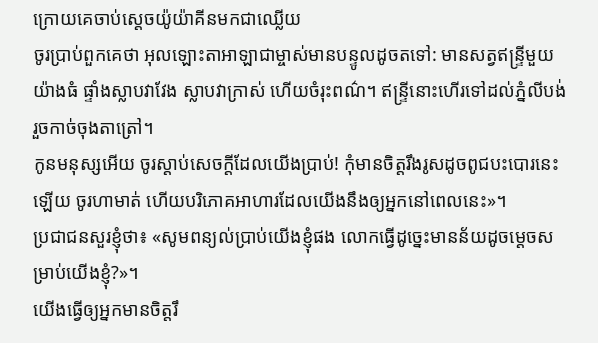ក្រោយគេចាប់ស្តេចយ៉ូយ៉ាគីនមកជាឈ្លើយ
ចូរប្រាប់ពួកគេថា អុលឡោះតាអាឡាជាម្ចាស់មានបន្ទូលដូចតទៅ: មានសត្វឥន្ទ្រីមួយយ៉ាងធំ ផ្ទាំងស្លាបវាវែង ស្លាបវាក្រាស់ ហើយចំរុះពណ៌។ ឥន្ទ្រីនោះហើរទៅដល់ភ្នំលីបង់ រួចកាច់ចុងតាត្រៅ។
កូនមនុស្សអើយ ចូរស្ដាប់សេចក្ដីដែលយើងប្រាប់! កុំមានចិត្តរឹងរូសដូចពូជបះបោរនេះឡើយ ចូរហាមាត់ ហើយបរិភោគអាហារដែលយើងនឹងឲ្យអ្នកនៅពេលនេះ»។
ប្រជាជនសួរខ្ញុំថា៖ «សូមពន្យល់ប្រាប់យើងខ្ញុំផង លោកធ្វើដូច្នេះមានន័យដូចម្ដេចសម្រាប់យើងខ្ញុំ?»។
យើងធ្វើឲ្យអ្នកមានចិត្តរឹ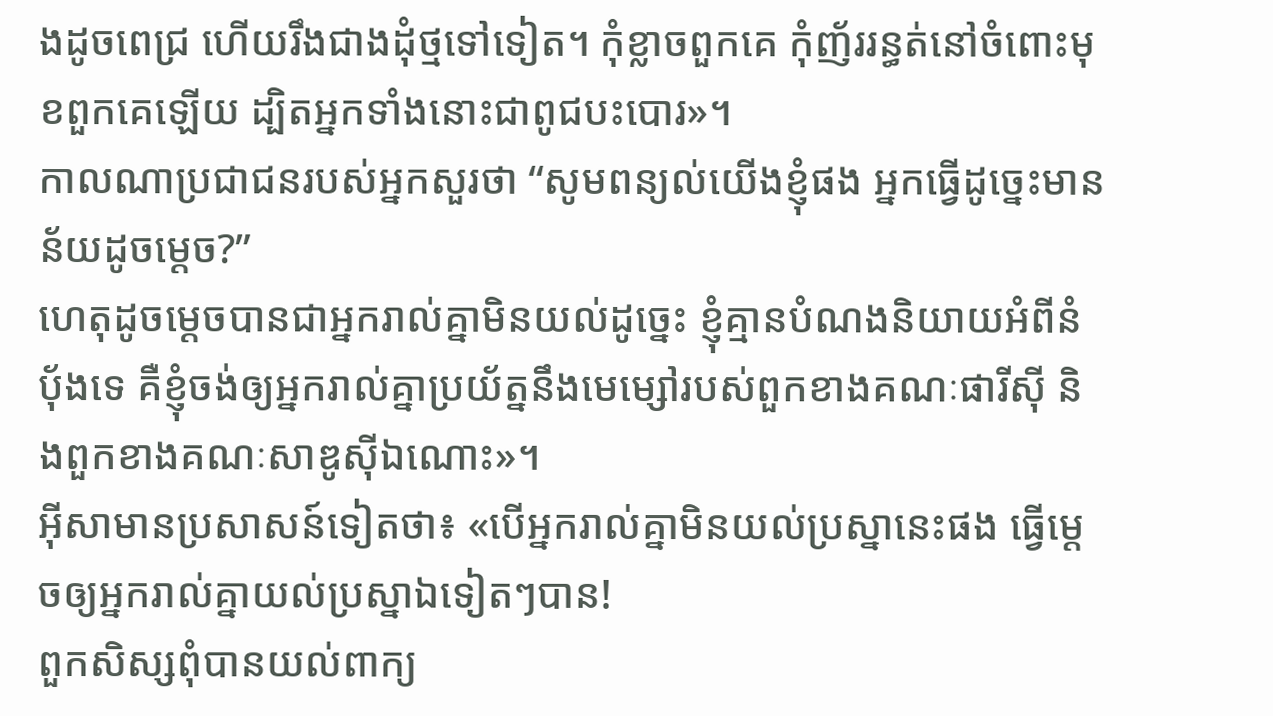ងដូចពេជ្រ ហើយរឹងជាងដុំថ្មទៅទៀត។ កុំខ្លាចពួកគេ កុំញ័ររន្ធត់នៅចំពោះមុខពួកគេឡើយ ដ្បិតអ្នកទាំងនោះជាពូជបះបោរ»។
កាលណាប្រជាជនរបស់អ្នកសួរថា “សូមពន្យល់យើងខ្ញុំផង អ្នកធ្វើដូច្នេះមានន័យដូចម្ដេច?”
ហេតុដូចម្ដេចបានជាអ្នករាល់គ្នាមិនយល់ដូច្នេះ ខ្ញុំគ្មានបំណងនិយាយអំពីនំបុ័ងទេ គឺខ្ញុំចង់ឲ្យអ្នករាល់គ្នាប្រយ័ត្ននឹងមេម្សៅរបស់ពួកខាងគណៈផារីស៊ី និងពួកខាងគណៈសាឌូស៊ីឯណោះ»។
អ៊ីសាមានប្រសាសន៍ទៀតថា៖ «បើអ្នករាល់គ្នាមិនយល់ប្រស្នានេះផង ធ្វើម្ដេចឲ្យអ្នករាល់គ្នាយល់ប្រស្នាឯទៀតៗបាន!
ពួកសិស្សពុំបានយល់ពាក្យ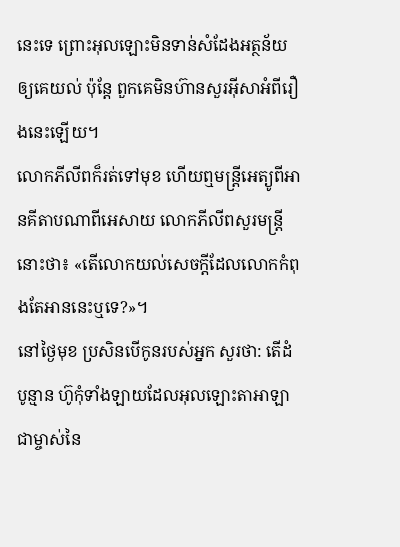នេះទេ ព្រោះអុលឡោះមិនទាន់សំដែងអត្ថន័យឲ្យគេយល់ ប៉ុន្តែ ពួកគេមិនហ៊ានសួរអ៊ីសាអំពីរឿងនេះឡើយ។
លោកភីលីពក៏រត់ទៅមុខ ហើយឮមន្ដ្រីអេត្យូពីអានគីតាបណាពីអេសាយ លោកភីលីពសួរមន្ដ្រីនោះថា៖ «តើលោកយល់សេចក្ដីដែលលោកកំពុងតែអាននេះឬទេ?»។
នៅថ្ងៃមុខ ប្រសិនបើកូនរបស់អ្នក សួរថា: តើដំបូន្មាន ហ៊ូកុំទាំងឡាយដែលអុលឡោះតាអាឡា ជាម្ចាស់នៃ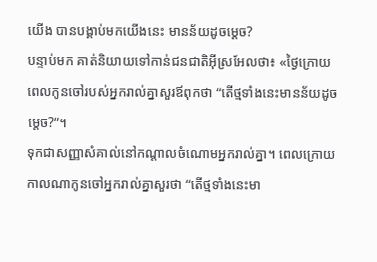យើង បានបង្គាប់មកយើងនេះ មានន័យដូចម្តេច?
បន្ទាប់មក គាត់និយាយទៅកាន់ជនជាតិអ៊ីស្រអែលថា៖ «ថ្ងៃក្រោយ ពេលកូនចៅរបស់អ្នករាល់គ្នាសួរឪពុកថា “តើថ្មទាំងនេះមានន័យដូចម្តេច?”។
ទុកជាសញ្ញាសំគាល់នៅកណ្តាលចំណោមអ្នករាល់គ្នា។ ពេលក្រោយ កាលណាកូនចៅអ្នករាល់គ្នាសួរថា “តើថ្មទាំងនេះមា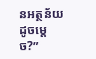នអត្ថន័យដូចម្តេច?”